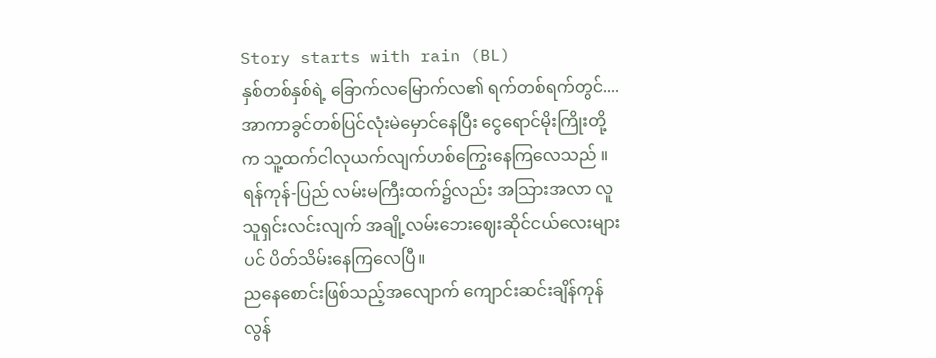Story starts with rain (BL)
နှစ်တစ်နှစ်ရဲ့ ခြောက်လမြောက်လ၏ ရက်တစ်ရက်တွင်....
အာကာခွင်တစ်ပြင်လုံးမဲမှောင်နေပြီး ငွေရောင်မိုးကြိုးတို့က သူ့ထက်ငါလုယက်လျက်ဟစ်ကြွေးနေကြလေသည် ။ရန်ကုန်-ပြည် လမ်းမကြီးထက်၌လည်း အသြားအလာ လူသူရှင်းလင်းလျက် အချို့လမ်းဘေးဈေးဆိုင်ငယ်လေးများပင် ပိတ်သိမ်းနေကြလေပြီ။
ညနေစောင်းဖြစ်သည့်အလျောက် ကျောင်းဆင်းချိန်ကုန်လွန်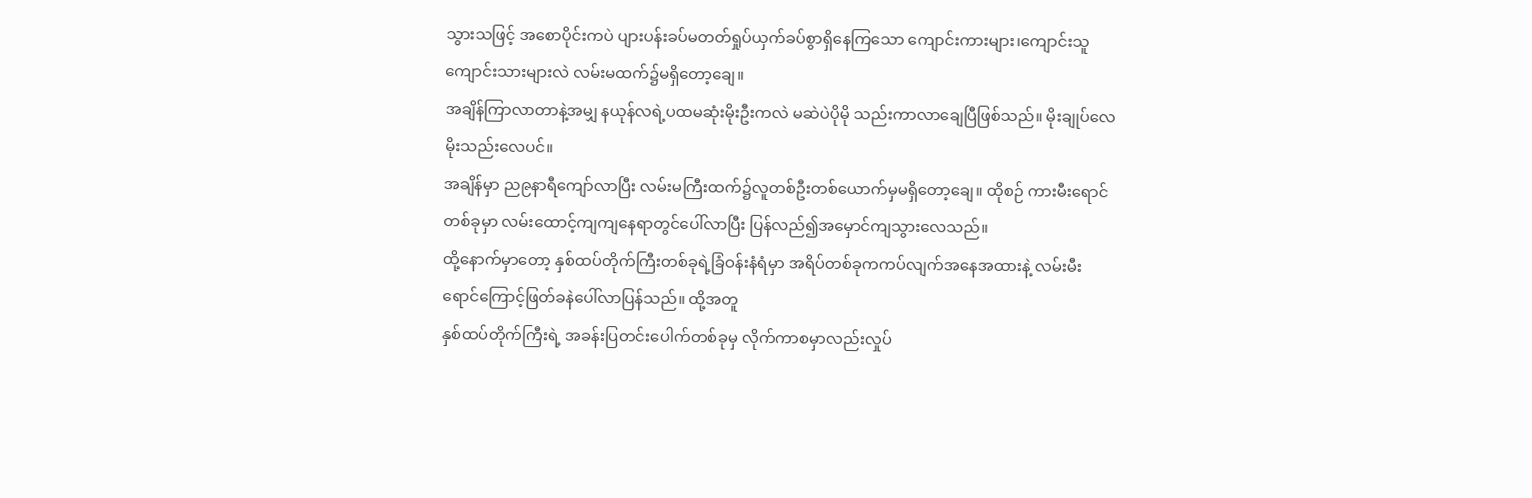သွားသဖြင့် အစောပိုင်းကပဲ ပျားပန်းခပ်မတတ်ရှုပ်ယှက်ခပ်စွာရှိနေကြသော ကျောင်းကားများ၊ကျောင်းသူ ကျောင်းသားများလဲ လမ်းမထက်၌မရှိတော့ချေ။
အချိန်ကြာလာတာနဲ့အမျှ နယုန်လရဲ့ပထမဆုံးမိုးဦးကလဲ မဆဲပဲပိုမို သည်းကာလာချေပြီဖြစ်သည်။ မိုးချုပ်လေ မိုးသည်းလေပင်။
အချိန်မှာ ည၉နာရီကျော်လာပြီး လမ်းမကြီးထက်၌လူတစ်ဦးတစ်ယောက်မှမရှိတော့ချေ။ ထိုစဉ် ကားမီးရောင်တစ်ခုမှာ လမ်းထောင့်ကျကျနေရာတွင်ပေါ်လာပြီး ပြန်လည်၍အမှောင်ကျသွားလေသည်။
ထို့နောက်မှာတော့ နှစ်ထပ်တိုက်ကြီးတစ်ခုရဲ့ခြံဝန်းနံရံမှာ အရိပ်တစ်ခုကကပ်လျက်အနေအထားနဲ့ လမ်းမီးရောင်ကြောင့်ဖြတ်ခနဲပေါ်လာပြန်သည်။ ထို့အတူ
နှစ်ထပ်တိုက်ကြီးရဲ့ အခန်းပြတင်းပေါက်တစ်ခုမှ လိုက်ကာစမှာလည်းလှုပ်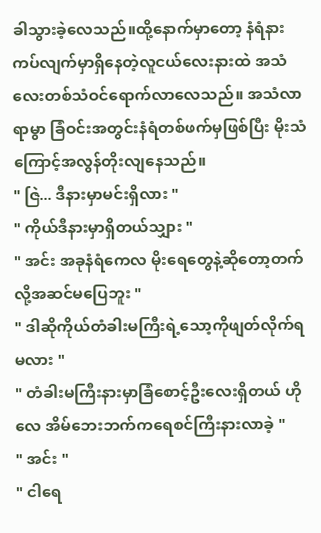ခါသွားခဲ့လေသည်။ထို့နောက်မှာတော့ နံရံနားကပ်လျက်မှာရှိနေတဲ့လူငယ်လေးနားထဲ အသံလေးတစ်သံဝင်ရောက်လာလေသည်။ အသံလာရာမွာ ခြံဝင်းအတွင်းနံရံတစ်ဖက်မှဖြစ်ပြီး မိုးသံကြောင့်အလွန်တိုးလျနေသည်။
" ဇြဲ... ဒီနားမှာမင်းရှိလား "
" ကိုယ်ဒီနားမှာရှိတယ်သျှား "
" အင်း အခုနံရံကေလ မိုးရေတွေနဲ့ဆိုတော့တက်လို့အဆင်မပြေဘူး "
" ဒါဆိုကိုယ်တံခါးမကြီးရဲ့သော့ကိုဖျတ်လိုက်ရမလား "
" တံခါးမကြီးနားမှာခြံစောင့်ဦးလေးရှိတယ် ဟိုလေ အိမ်ဘေးဘက်ကရေစင်ကြီးနားလာခဲ့ "
" အင်း "
" ငါရေ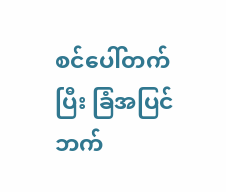စင်ပေါ်တက်ပြီး ခြံအပြင်ဘက်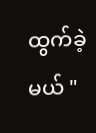ထွက်ခဲ့မယ် "